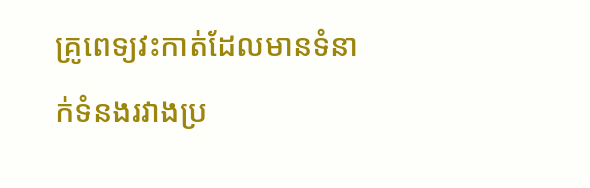គ្រូពេទ្យវះកាត់ដែលមានទំនាក់ទំនងរវាងប្រ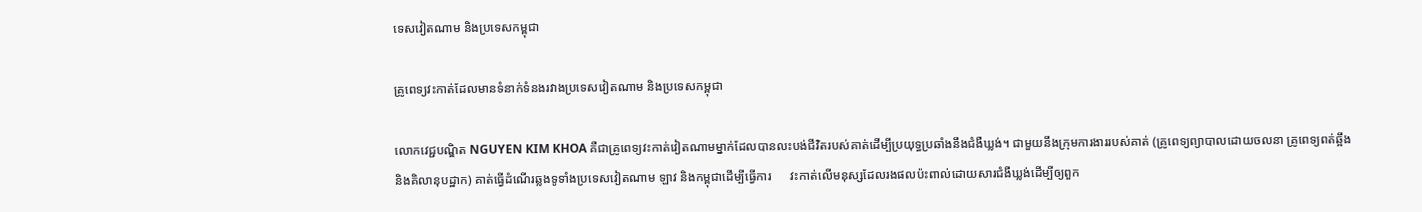ទេសវៀតណាម និងប្រទេសកម្ពុជា

គ្រូពេទ្យវះកាត់ដែលមានទំនាក់ទំនងរវាងប្រទេសវៀតណាម និងប្រទេសកម្ពុជា

លោកវេជ្ជបណ្ឌិត NGUYEN KIM KHOA គឺជាគ្រូពេទ្យវះកាត់វៀតណាមម្នាក់ដែលបានលះបង់ជីវិតរបស់គាត់ដើម្បីប្រយុទ្ធប្រឆាំងនឹងជំងឺឃ្លង់។ ជាមួយនឹងក្រុមការងាររបស់គាត់ (គ្រូពេទ្យព្យាបាលដោយចលនា គ្រូពេទ្យពត់ឆ្អឹង និងគិលានុបដ្ឋាក) គាត់ធ្វើដំណើរឆ្លងទូទាំងប្រទេសវៀតណាម ឡាវ និងកម្ពុជាដើម្បីធ្វើការ      វះកាត់លើមនុស្សដែលរងផលប៉ះពាល់ដោយសារជំងឺឃ្លង់ដើម្បីឲ្យពួក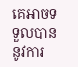គេអាចទទួលបាននូវការ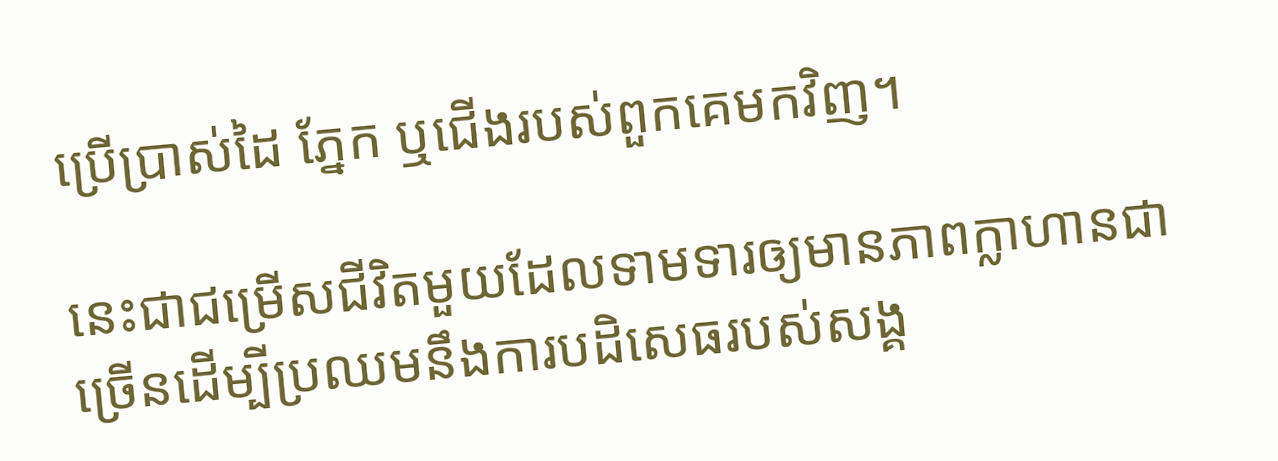ប្រើប្រាស់ដៃ ភ្នែក ឬជើងរបស់ពួកគេមកវិញ។

នេះជាជម្រើសជីវិតមួយដែលទាមទារឲ្យមានភាពក្លាហានជាច្រើនដើម្បីប្រឈមនឹងការបដិសេធរបស់សង្គ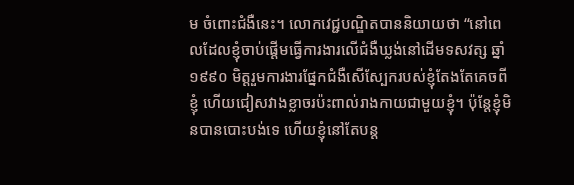ម ចំពោះជំងឺនេះ។ លោកវេជ្ជបណ្ឌិតបាននិយាយថា “នៅពេលដែលខ្ញុំចាប់ផ្តើមធ្វើការងារលើជំងឺឃ្លង់នៅដើមទសវត្ស ឆ្នាំ១៩៩០ មិត្តរួមការងារផ្នែកជំងឺសើស្បែករបស់ខ្ញុំតែងតែគេចពីខ្ញុំ ហើយជៀសវាងខ្លាចរប៉ះពាល់រាងកាយជាមួយខ្ញុំ។ ប៉ុន្តែខ្ញុំមិនបានបោះបង់ទេ ហើយខ្ញុំនៅតែបន្ត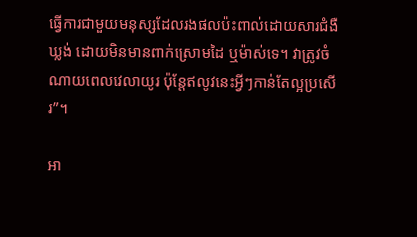ធ្វើការជាមួយមនុស្សដែលរងផលប៉ះពាល់ដោយសារជំងឺឃ្លង់ ដោយមិនមានពាក់ស្រោមដៃ ឬម៉ាស់ទេ។ វាត្រូវចំណាយពេលវេលាយូរ ប៉ុន្តែឥលូវនេះអ្វីៗកាន់តែល្អប្រសើរ”។

អា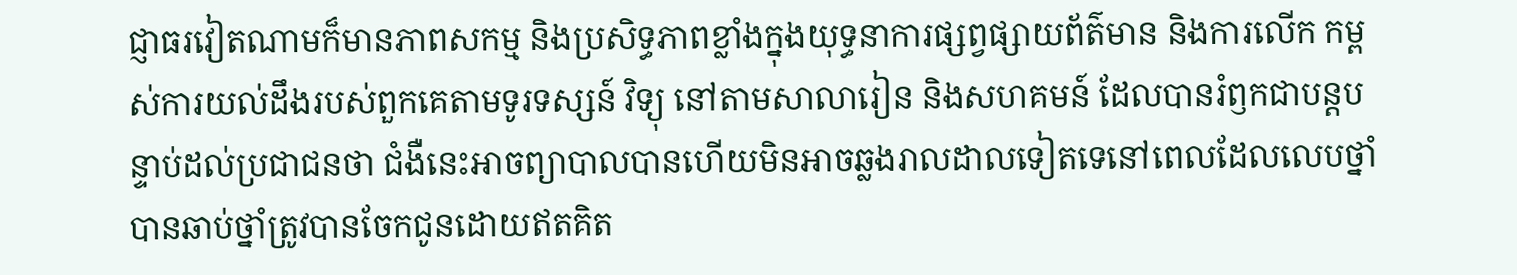ជ្ញាធរវៀតណាមក៏មានភាពសកម្ម និងប្រសិទ្ធភាពខ្លាំងក្នុងយុទ្ធនាការផ្សព្វផ្សាយព័ត៌មាន និងការលើក កម្ពស់ការយល់ដឹងរបស់ពួកគេតាមទូរទស្សន៍ វិទ្យុ នៅតាមសាលារៀន និងសហគមន៍ ដែលបានរំឭកជាបន្តបន្ទាប់ដល់ប្រជាជនថា ជំងឺនេះអាចព្យាបាលបានហើយមិនអាចឆ្លងរាលដាលទៀតទេនៅពេលដែលលេបថ្នាំបានឆាប់ថ្នាំត្រូវបានចែកជូនដោយឥតគិត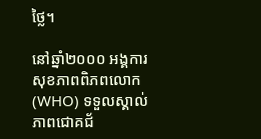ថ្លៃ។

នៅឆ្នាំ២០០០ អង្គការសុខភាពពិភពលោក (WHO) ទទួលស្គាល់ភាពជោគជ័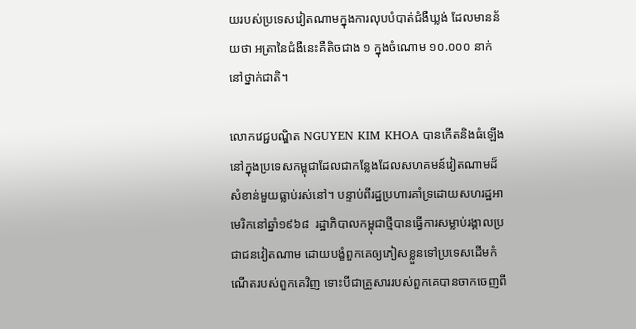យរបស់ប្រទេសវៀតណាមក្នុងការលុបបំបាត់ជំងឺឃ្លង់ ដែលមានន័យថា អត្រានៃជំងឺនេះគឺតិចជាង ១ ក្នុងចំណោម ១០.០០០ នាក់នៅថ្នាក់ជាតិ។

លោកវេជ្ជបណ្ឌិត NGUYEN KIM KHOA បានកើតនិងធំឡើងនៅក្នុងប្រទេសកម្ពុជាដែលជាកន្លែងដែលសហគមន៍វៀតណាមដ៏សំខាន់មួយធ្លាប់រស់នៅ។ បន្ទាប់ពីរដ្ឋប្រហារគាំទ្រដោយសហរដ្ឋអាមេរិកនៅឆ្នាំ១៩៦៨  រដ្ឋាភិបាលកម្ពុជាថ្មីបានធ្វើការសម្លាប់រង្គាលប្រជាជនវៀតណាម ដោយបង្ខំពួកគេឲ្យភៀសខ្លួនទៅប្រទេសដើមកំណើតរបស់ពួកគេវិញ ទោះបីជាគ្រួសាររបស់ពួកគេបានចាកចេញពី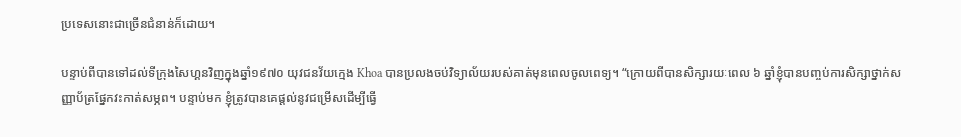ប្រទេសនោះជាច្រើនជំនាន់ក៏ដោយ។

បន្ទាប់ពីបានទៅដល់ទីក្រុងសៃហ្គនវិញក្នុងឆ្នាំ១៩៧០ យុវជនវ័យក្មេង Khoa បានប្រលងចប់វិទ្យាល័យរបស់គាត់មុនពេលចូលពេទ្យ។ “ក្រោយពីបានសិក្សារយៈពេល ៦ ឆ្នាំខ្ញុំបានបញ្ចប់ការសិក្សាថ្នាក់សញ្ញាប័ត្រផ្នែកវះកាត់សម្ភព។ បន្ទាប់មក ខ្ញុំត្រូវបានគេផ្តល់នូវជម្រើសដើម្បីធ្វើ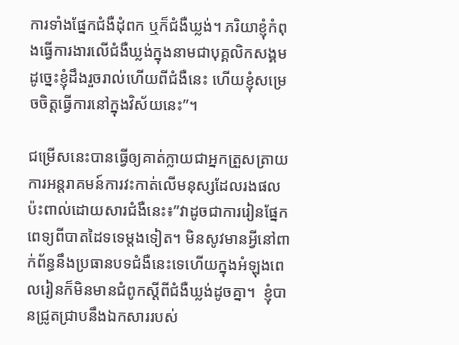ការទាំងផ្នែកជំងឺដុំពក ឬក៏ជំងឺឃ្លង់។ ភរិយាខ្ញុំកំពុងធ្វើការងារលើជំងឺឃ្លង់ក្នុងនាមជាបុគ្គលិកសង្គម ដូច្នេះខ្ញុំដឹងរួចរាល់ហើយពីជំងឺនេះ ហើយខ្ញុំសម្រេចចិត្តធ្វើការនៅក្នុងវិស័យនេះ”។

ជម្រើសនេះបានធ្វើឲ្យគាត់ក្លាយជាអ្នកត្រួសត្រាយការអន្តរាគមន៍ការវះកាត់លើមនុស្សដែលរងផលប៉ះពាល់ដោយសារជំងឺនេះ៖”វាដូចជាការរៀនផ្នែកពេទ្យពីបាតដៃទទេម្តងទៀត។ មិនសូវមានអ្វីនៅពាក់ព័ន្ធនឹងប្រធានបទជំងឺនេះទេហើយក្នុងអំឡុងពេលរៀនក៏មិនមានជំពូកស្តីពីជំងឺឃ្លង់ដូចគ្នា។  ខ្ញុំបានជ្រូតជ្រាបនឹងឯកសាររបស់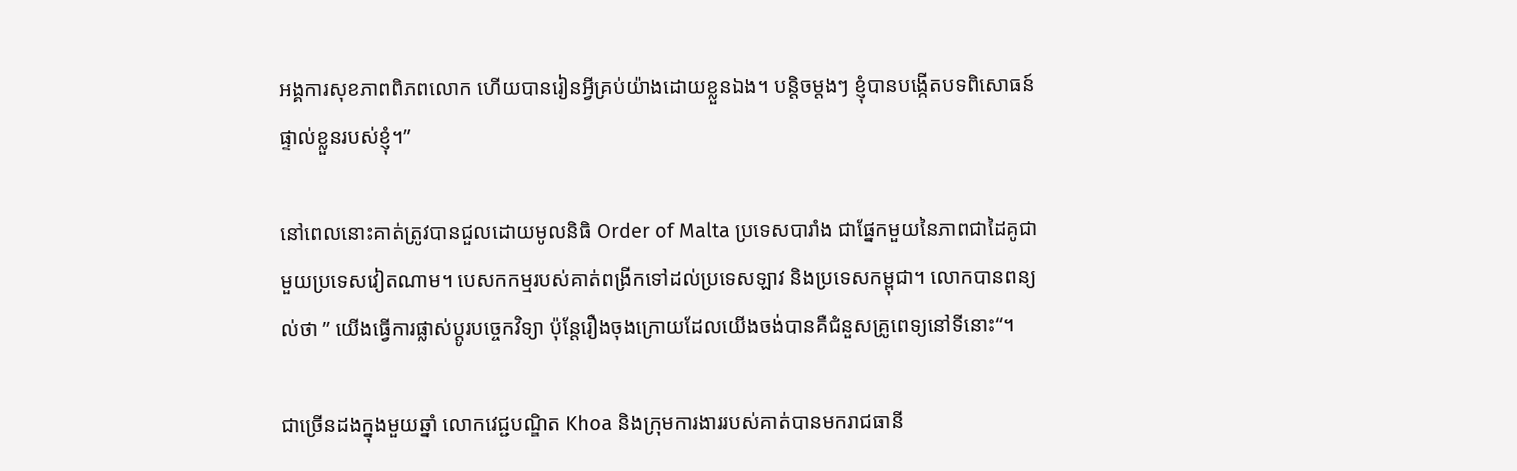អង្គការសុខភាពពិភពលោក ហើយបានរៀនអ្វីគ្រប់យ៉ាងដោយខ្លួនឯង។ បន្តិចម្តងៗ ខ្ញុំបានបង្កើតបទពិសោធន៍ផ្ទាល់ខ្លួនរបស់ខ្ញុំ។”

នៅពេលនោះគាត់ត្រូវបានជួលដោយមូលនិធិ Order of Malta ប្រទេសបារាំង ជាផ្នែកមួយនៃភាពជាដៃគូជាមួយប្រទេសវៀតណាម។ បេសកកម្មរបស់គាត់ពង្រីកទៅដល់ប្រទេសឡាវ និងប្រទេសកម្ពុជា។ លោកបានពន្យល់ថា ” យើងធ្វើការផ្លាស់ប្តូរបច្ចេកវិទ្យា ប៉ុន្តែរឿងចុងក្រោយដែលយើងចង់បានគឺជំនួសគ្រូពេទ្យនៅទីនោះ“។

ជាច្រើនដងក្នុងមួយឆ្នាំ លោកវេជ្ជបណ្ឌិត Khoa និងក្រុមការងាររបស់គាត់បានមករាជធានី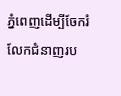ភ្នំពេញដើម្បីចែករំលែកជំនាញរប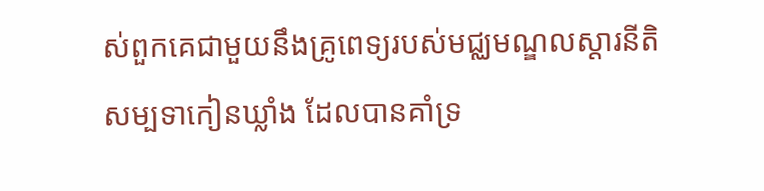ស់ពួកគេជាមួយនឹងគ្រូពេទ្យរបស់មជ្ឈមណ្ឌលស្តារនីតិសម្បទាកៀនឃ្លាំង ដែលបានគាំទ្រ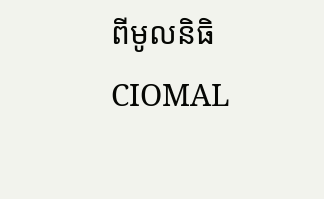ពីមូលនិធិ CIOMAL